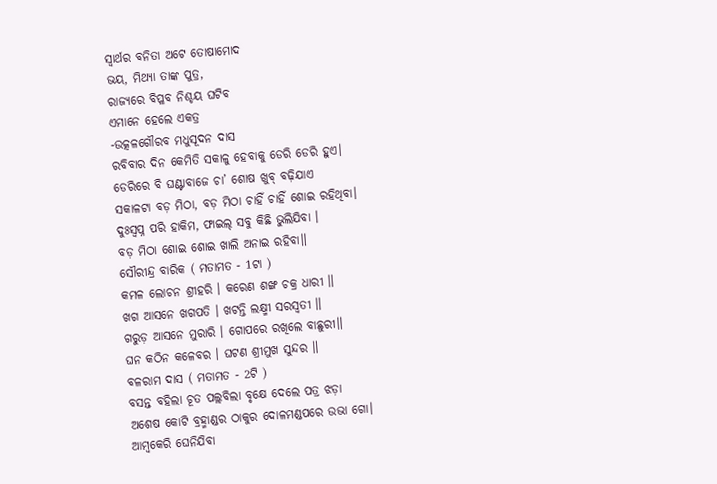ସ୍ବାର୍ଥର ବନିତା ଅଟେ ତୋଷାମୋଦ
ଭୟ, ମିଥ୍ୟା ତାଙ୍କ ପୁତ୍ର,
ରାଜ୍ୟରେ ବିପ୍ଳବ ନିଶ୍ଚୟ ଘଟିବ
ଏମାନେ ହେଲେ ଏକତ୍ର
-ଉତ୍କଳଗୌରବ ମଧୁସୂଦନ ଦାସ
ରବିବାର ଦିନ କେମିତି ସକାଳୁ ହେବାକୁ ଡେରି ଡେରି ହୁଏ।
ଡେରିରେ ବି ଘଣ୍ଟାବାଜେ ଚା’ ଶୋଷ ଖୁବ୍ ବଢ଼ିଯାଏ
ସକାଳଟା ବଡ଼ ମିଠା, ବଡ଼ ମିଠା ଚାହିଁ ଚାହିଁ ଶୋଇ ରହିଥିବା।
ଦୁଃସ୍ୱପ୍ନ ପରି ହାକିମ, ଫାଇଲ୍ ସବୁ କିଛି ଭୁଲିଯିବା ।
ବଡ଼ ମିଠା ଶୋଇ ଶୋଇ ଖାଲି ଅନାଇ ରହିବା॥
ସୌରୀନ୍ଦ୍ର ବାରିକ ( ମତାମତ - 1ଟା )
କମଳ ଲୋଚନ ଶ୍ରୀହରି । କରେଣ ଶଙ୍ଖ ଚକ୍ର ଧାରୀ ॥
ଖଗ ଆସନେ ଖଗପତି । ଖଟନ୍ତି ଲକ୍ଷ୍ମୀ ସରସ୍ୱତୀ ॥
ଗରୁଡ଼ ଆସନେ ମୁରାରି । ଗୋପରେ ରଖିଲେ ବାଛୁରୀ॥
ଘନ କଠିନ କଳେବର । ଘଟଣ ଶ୍ରୀମୁଖ ସୁନ୍ଦର ॥
ବଳରାମ ଦାସ ( ମତାମତ - 2ଟି )
ବସନ୍ତ ବହିଲା ଚୂତ ପଲ୍ଲବିଲା ବୃକ୍ଷେ ଦେଲେ ପତ୍ର ଝଡ଼ା
ଅଶେଷ କୋଟି ବ୍ରହ୍ମାଣ୍ଡର ଠାକୁର ଦୋଳମଣ୍ଡପରେ ଉଭା ଗୋ।
ଆମ୍ବକେରି ଘେନିଯିବା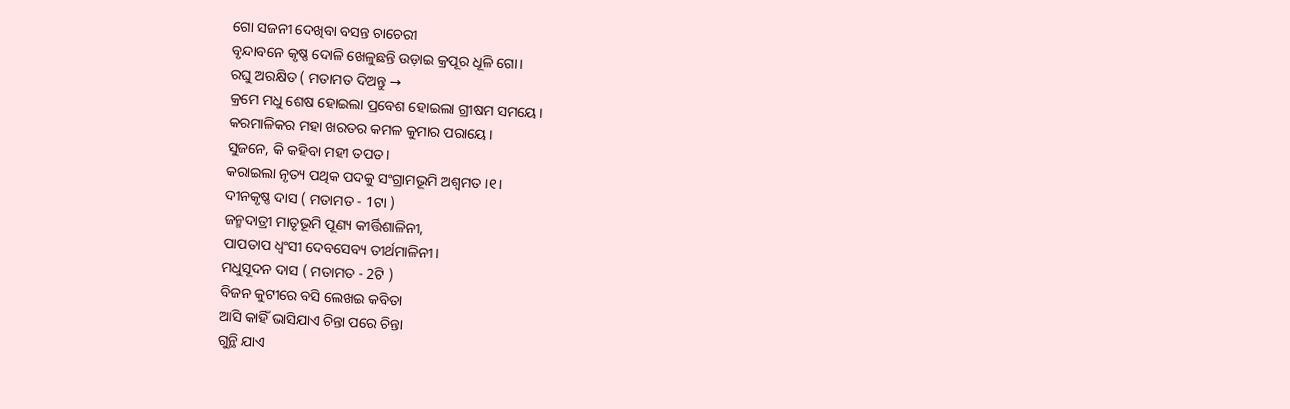ଗୋ ସଜନୀ ଦେଖିବା ବସନ୍ତ ଚାଚେରୀ
ବୃନ୍ଦାବନେ କୃଷ୍ଣ ଦୋଳି ଖେଳୁଛନ୍ତି ଉଡ଼ାଇ କ୍ରପୂର ଧୂଳି ଗୋ।
ରଘୁ ଅରକ୍ଷିତ ( ମତାମତ ଦିଅନ୍ତୁ →
କ୍ରମେ ମଧୁ ଶେଷ ହୋଇଲା ପ୍ରବେଶ ହୋଇଲା ଗ୍ରୀଷମ ସମୟେ।
କରମାଳିକର ମହା ଖରତର କମଳ କୁମାର ପରାୟେ।
ସୁଜନେ, କି କହିବା ମହୀ ତପତ।
କରାଇଲା ନୃତ୍ୟ ପଥିକ ପଦକୁ ସଂଗ୍ରାମଭୂମି ଅଶ୍ୱମତ ।୧।
ଦୀନକୃଷ୍ଣ ଦାସ ( ମତାମତ - 1ଟା )
ଜନ୍ମଦାତ୍ରୀ ମାତୃଭୂମି ପୂଣ୍ୟ କୀର୍ତ୍ତିଶାଳିନୀ,
ପାପତାପ ଧ୍ୱଂସୀ ଦେବସେବ୍ୟ ତୀର୍ଥମାଳିନୀ।
ମଧୁସୂଦନ ଦାସ ( ମତାମତ - 2ଟି )
ବିଜନ କୁଟୀରେ ବସି ଲେଖଇ କବିତା
ଆସି କାହିଁ ଭାସିଯାଏ ଚିନ୍ତା ପରେ ଚିନ୍ତା
ଗୁନ୍ଥି ଯାଏ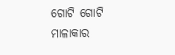ଗୋଟି ଗୋଟି ମାଳାକାର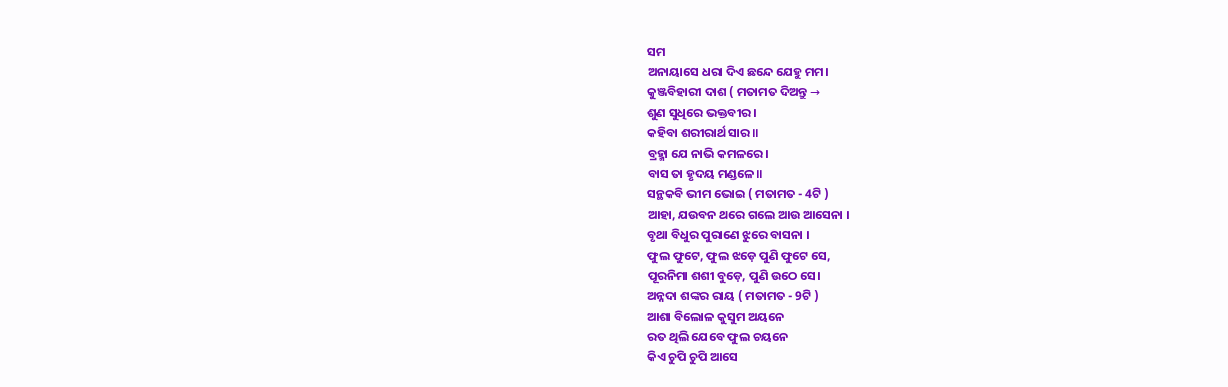ସମ
ଅନାୟାସେ ଧରା ଦିଏ ଛନ୍ଦେ ଯେହୁ ମମ।
କୁଞ୍ଜବିହାରୀ ଦାଶ ( ମତାମତ ଦିଅନ୍ତୁ →
ଶୁଣ ସୁଧିରେ ଭକ୍ତବୀର।
କହିବା ଶରୀରାର୍ଥ ସାର॥
ବ୍ରହ୍ମା ଯେ ନାଭି କମଳରେ।
ବାସ ତା ହୃଦୟ ମଣ୍ଡଳେ॥
ସନ୍ଥକବି ଭୀମ ଭୋଇ ( ମତାମତ - 4ଟି )
ଆହା, ଯଉବନ ଥରେ ଗଲେ ଆଉ ଆସେନା ।
ବୃଥା ବିଧୁର ପୁରାଣେ ଝୁରେ ବାସନା ।
ଫୁଲ ଫୁଟେ, ଫୁଲ ଝଡ଼େ ପୁଣି ଫୁଟେ ସେ,
ପୂରନିମା ଶଶୀ ବୁଡ଼େ, ପୁଣି ଉଠେ ସେ।
ଅନ୍ନଦା ଶଙ୍କର ରାୟ ( ମତାମତ - 9ଟି )
ଆଶା ବିଲୋଳ କୁସୁମ ଅୟନେ
ରତ ଥିଲି ଯେବେ ଫୁଲ ଚୟନେ
କିଏ ଚୁପି ଚୁପି ଆସେ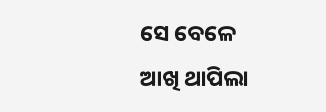ସେ ବେଳେ
ଆଖି ଥାପିଲା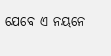ଯେବେ ଏ ନୟନେ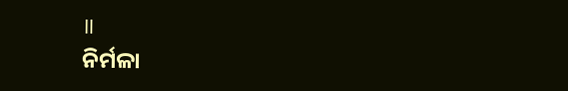॥
ନିର୍ମଳା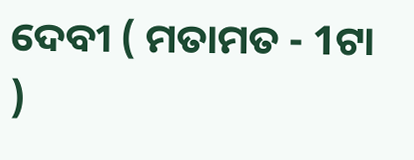ଦେବୀ ( ମତାମତ - 1ଟା )